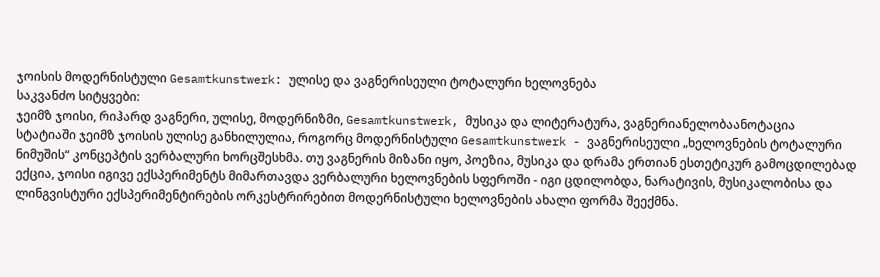ჯოისის მოდერნისტული Gesamtkunstwerk: ულისე და ვაგნერისეული ტოტალური ხელოვნება
საკვანძო სიტყვები:
ჯეიმზ ჯოისი, რიჰარდ ვაგნერი, ულისე, მოდერნიზმი, Gesamtkunstwerk, მუსიკა და ლიტერატურა, ვაგნერიანელობაანოტაცია
სტატიაში ჯეიმზ ჯოისის ულისე განხილულია, როგორც მოდერნისტული Gesamtkunstwerk - ვაგნერისეული „ხელოვნების ტოტალური ნიმუშის“ კონცეპტის ვერბალური ხორცშესხმა. თუ ვაგნერის მიზანი იყო, პოეზია, მუსიკა და დრამა ერთიან ესთეტიკურ გამოცდილებად ექცია, ჯოისი იგივე ექსპერიმენტს მიმართავდა ვერბალური ხელოვნების სფეროში - იგი ცდილობდა, ნარატივის, მუსიკალობისა და ლინგვისტური ექსპერიმენტირების ორკესტრირებით მოდერნისტული ხელოვნების ახალი ფორმა შეექმნა.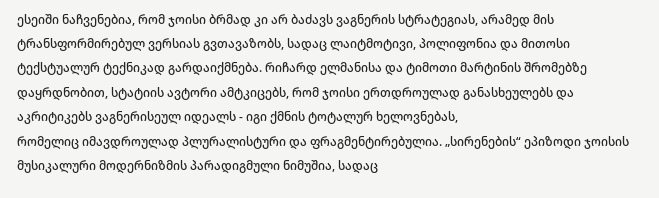ესეიში ნაჩვენებია, რომ ჯოისი ბრმად კი არ ბაძავს ვაგნერის სტრატეგიას, არამედ მის ტრანსფორმირებულ ვერსიას გვთავაზობს, სადაც ლაიტმოტივი, პოლიფონია და მითოსი ტექსტუალურ ტექნიკად გარდაიქმნება. რიჩარდ ელმანისა და ტიმოთი მარტინის შრომებზე დაყრდნობით, სტატიის ავტორი ამტკიცებს, რომ ჯოისი ერთდროულად განასხეულებს და აკრიტიკებს ვაგნერისეულ იდეალს - იგი ქმნის ტოტალურ ხელოვნებას,
რომელიც იმავდროულად პლურალისტური და ფრაგმენტირებულია. „სირენების“ ეპიზოდი ჯოისის მუსიკალური მოდერნიზმის პარადიგმული ნიმუშია, სადაც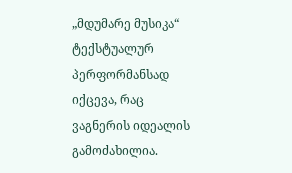„მდუმარე მუსიკა“ ტექსტუალურ პერფორმანსად იქცევა, რაც ვაგნერის იდეალის გამოძახილია.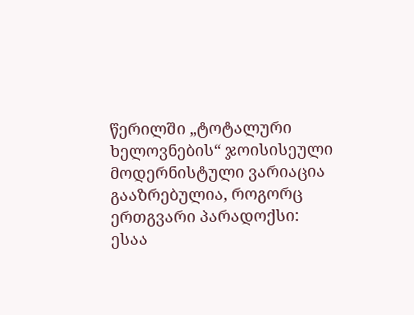წერილში „ტოტალური ხელოვნების“ ჯოისისეული მოდერნისტული ვარიაცია გააზრებულია, როგორც ერთგვარი პარადოქსი: ესაა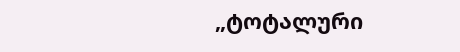„ტოტალური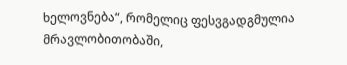ხელოვნება“, რომელიც ფესვგადგმულია მრავლობითობაში,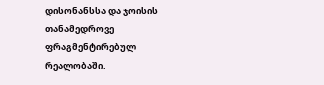დისონანსსა და ჯოისის თანამედროვე ფრაგმენტირებულ რეალობაში.